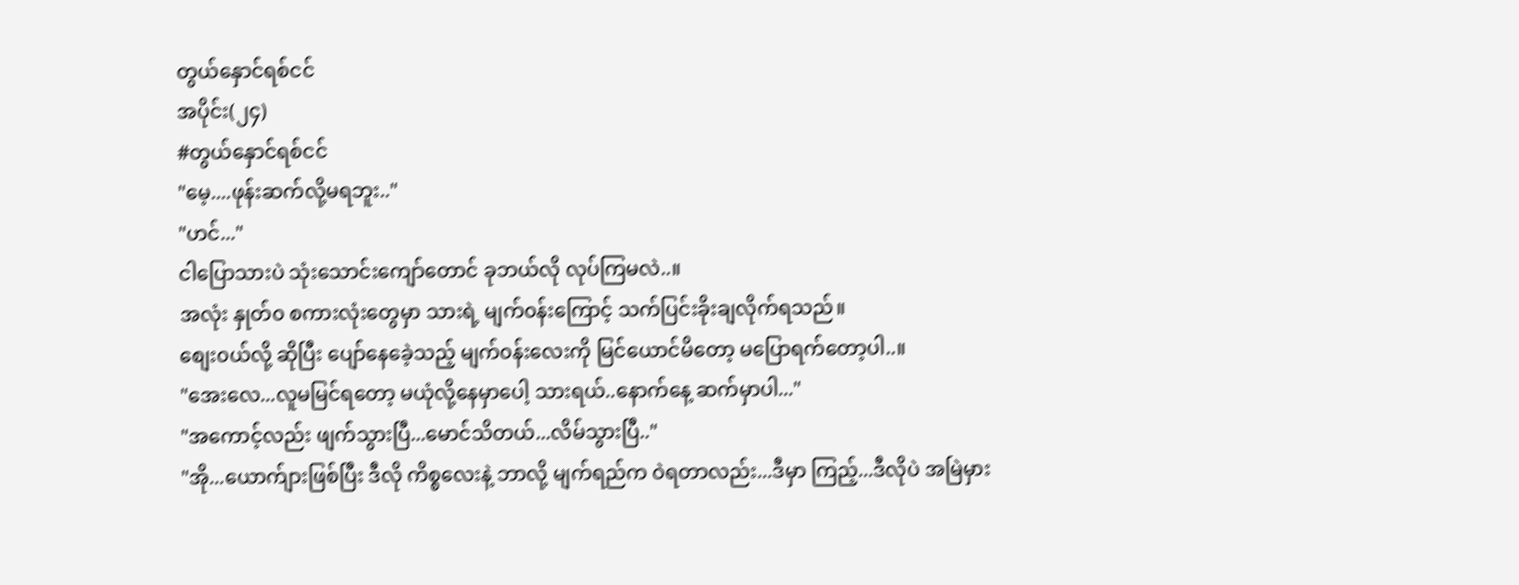တွယ်နှောင်ရစ်ငင်
အပိုင်း(၂၄)
#တွယ်နှောင်ရစ်ငင်
"မေ့....ဖုန်းဆက်လို့မရဘူး.."
"ဟင်..."
ငါပြောသားပဲ သုံးသောင်းကျော်တောင် ခုဘယ်လို လုပ်ကြမလဲ..။
အလုံး နှုတ်၀ စကားလုံးတွေမှာ သားရဲ့ မျက်၀န်းကြောင့် သက်ပြင်းခိုးချလိုက်ရသည်။
စျေး၀ယ်လို့ ဆိုပြီး ပျော်နေခေဲ့သည့် မျက်၀န်းလေးကို မြင်ယောင်မိတော့ မပြောရက်တော့ပါ..။
"အေးလေ...လူမမြင်ရတော့ မယုံလို့နေမှာပေါ့ သားရယ်..နောက်နေ့ ဆက်မှာပါ..."
"အကောင့်လည်း ဖျက်သွားပြီ...မောင်သိတယ်...လိမ်သွားပြီ.."
"အို...ယောက်ျားဖြစ်ပြီး ဒီလို ကိစ္စလေးနဲ့ ဘာလို့ မျက်ရည်က ဝဲရတာလည်း...ဒီမှာ ကြည့်...ဒီလိုပဲ အမြဲမှား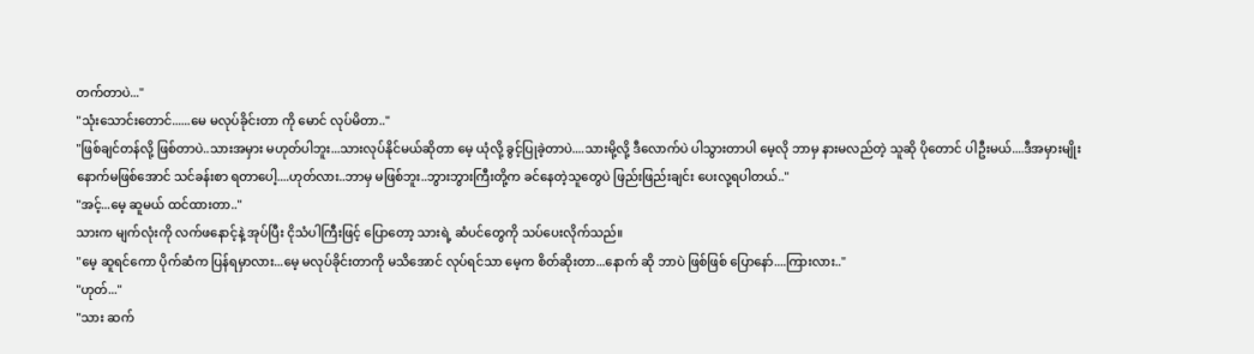တက်တာပဲ..."
"သုံးသောင်းတောင်......မေ မလုပ်ခိုင်းတာ ကို မောင် လုပ်မိတာ.."
"ဖြစ်ချင်တန်လို့ ဖြစ်တာပဲ..သားအမှား မဟုတ်ပါဘူး...သားလုပ်နိုင်မယ်ဆိုတာ မေ့ ယုံလို့ ခွင့်ပြုခဲ့တာပဲ....သားမို့လို့ ဒီလောက်ပဲ ပါသွားတာပါ မေ့လို ဘာမှ နားမလည်တဲ့ သူဆို ပိုတောင် ပါဦးမယ်....ဒီအမှားမျိုး နောက်မဖြစ်အောင် သင်ခန်းစာ ရတာပေါ့....ဟုတ်လား..ဘာမှ မဖြစ်ဘူး..ဘွားဘွားကြီးတို့က ခင်နေတဲ့သူတွေပဲ ဖြည်းဖြည်းချင်း ပေးလု့ရပါတယ်.."
"အင့်...မေ့ ဆူမယ် ထင်ထားတာ.."
သားက မျက်လုံးကို လက်ဖနောင့်နဲ့ အုပ်ပြီး ငိုသံပါကြီးဖြင့် ပြောတော့ သားရဲ့ ဆံပင်တွေကို သပ်ပေးလိုက်သည်။
"မေ့ ဆူရင်ကော ပိုက်ဆံက ပြန်ရမှာလား...မေ့ မလုပ်ခိုင်းတာကို မသိအောင် လုပ်ရင်သာ မေ့က စိတ်ဆိုးတာ...နောက် ဆို ဘာပဲ ဖြစ်ဖြစ် ပြောနော်....ကြားလား.."
"ဟုတ်..."
"သား ဆက်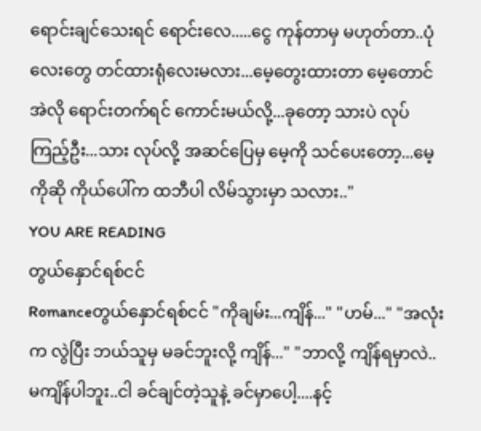ရောင်းချင်သေးရင် ရောင်းလေ.....ငွေ ကုန်တာမှ မဟုတ်တာ..ပုံလေးတွေ တင်ထားရုံလေးမလား...မေ့တွေးထားတာ မေ့တောင် အဲလို ရောင်းတက်ရင် ကောင်းမယ်လို့...ခုတော့ သားပဲ လုပ်ကြည့်ဦး...သား လုပ်လို့ အဆင်ပြေမှ မေ့ကို သင်ပေးတော့...မေ့ကိုဆို ကိုယ်ပေါ်က ထဘီပါ လိမ်သွားမှာ သလား.."
YOU ARE READING
တွယ်နှောင်ရစ်ငင်
Romanceတွယ်နှောင်ရစ်ငင် "ကိုချမ်း...ကျိန်..." "ဟမ်..." "အလုံးက လွဲပြီး ဘယ်သူမှ မခင်ဘူးလို့ ကျိန်..." "ဘာလို့ ကျိန်ရမှာလဲ..မကျိန်ပါဘူး..ငါ ခင်ချင်တဲ့သူနဲ့ ခင်မှာပေါ့....နင့်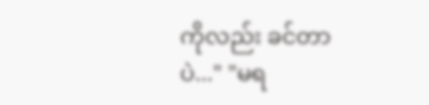ကိုလည်း ခင်တာပဲ..." "မရ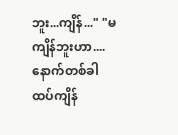ဘူး...ကျိန်..." "မကျိန်ဘူးဟာ....နောက်တစ်ခါ ထပ်ကျိန်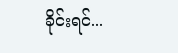ခိုင်းရင်...